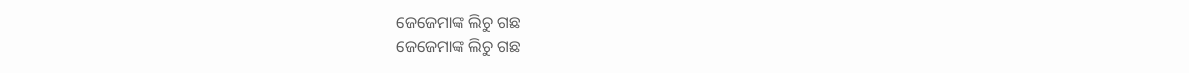ଜେଜେମାଙ୍କ ଲିଚୁ ଗଛ
ଜେଜେମାଙ୍କ ଲିଚୁ ଗଛ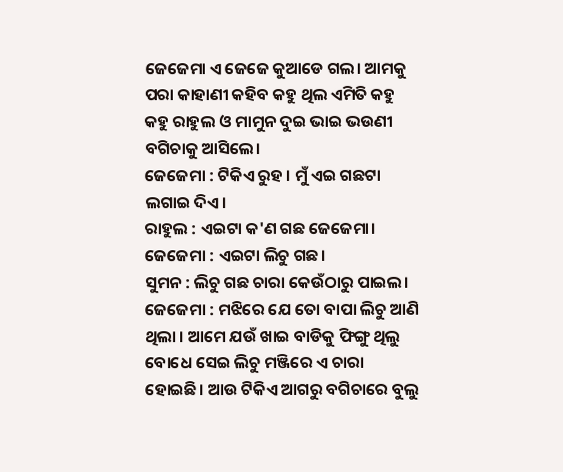ଜେଜେମା ଏ ଜେଜେ କୁଆଡେ ଗଲ। ଆମକୁ ପରା କାହାଣୀ କହିବ କହୁ ଥିଲ ଏମିତି କହୁ କହୁ ରାହୁଲ ଓ ମାମୁନ ଦୁଇ ଭାଇ ଭଉଣୀ ବଗିଚାକୁ ଆସିଲେ।
ଜେଜେମା : ଟିକିଏ ରୁହ । ମୁଁ ଏଇ ଗଛଟା ଲଗାଇ ଦିଏ।
ରାହୁଲ : ଏଇଟା କ'ଣ ଗଛ ଜେଜେମା।
ଜେଜେମା : ଏଇଟା ଲିଚୁ ଗଛ।
ସୁମନ : ଲିଚୁ ଗଛ ଚାରା କେଉଁଠାରୁ ପାଇଲ।
ଜେଜେମା : ମଝିରେ ଯେ ତୋ ବାପା ଲିଚୁ ଆଣି ଥିଲା । ଆମେ ଯଉଁ ଖାଇ ବାଡିକୁ ଫିଙ୍ଗୁ ଥିଲୁ ବୋଧେ ସେଇ ଲିଚୁ ମଞ୍ଜିରେ ଏ ଚାରା ହୋଇଛି। ଆଉ ଟିକିଏ ଆଗରୁ ବଗିଚାରେ ବୁଲୁ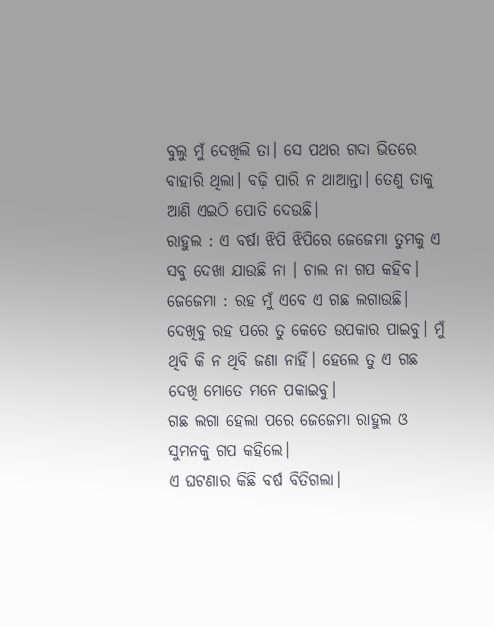ବୁଲୁ ମୁଁ ଦେଖିଲି ତା। ସେ ପଥର ଗଦା ଭିତରେ ବାହାରି ଥିଲା। ବଢ଼ି ପାରି ନ ଥାଆନ୍ତା। ତେଣୁ ତାକୁ ଆଣି ଏଇଠି ପୋତି ଦେଉଛି।
ରାହୁଲ : ଏ ବର୍ଷା ଝିପି ଝିପିରେ ଜେଜେମା ତୁମକୁ ଏ ସବୁ ଦେଖା ଯାଉଛି ନା । ଚାଲ ନା ଗପ କହିବ।
ଜେଜେମା : ରହ ମୁଁ ଏବେ ଏ ଗଛ ଲଗାଉଛି। ଦେଖିବୁ ରହ ପରେ ତୁ କେତେ ଉପକାର ପାଇବୁ। ମୁଁ ଥିବି କି ନ ଥିବି ଜଣା ନାହିଁ। ହେଲେ ତୁ ଏ ଗଛ ଦେଖି ମୋତେ ମନେ ପକାଇବୁ।
ଗଛ ଲଗା ହେଲା ପରେ ଜେଜେମା ରାହୁଲ ଓ ସୁମନକୁ ଗପ କହିଲେ।
ଏ ଘଟଣାର କିଛି ବର୍ଷ ବିତିଗଲା।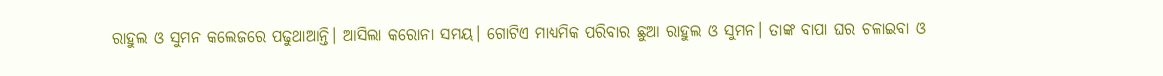ରାହୁଲ ଓ ସୁମନ କଲେଜରେ ପଢୁଥାଆନ୍ତି। ଆସିଲା କରୋନା ସମୟ। ଗୋଟିଏ ମାଧ୍ୟମିକ ପରିବାର ଛୁଆ ରାହୁଲ ଓ ସୁମନ। ତାଙ୍କ ବାପା ଘର ଚଳାଇବା ଓ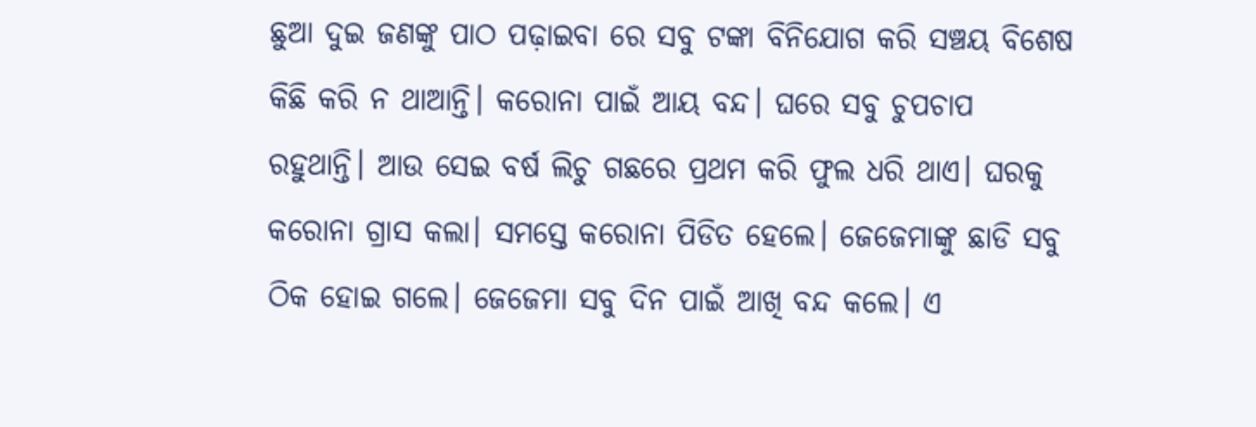ଛୁଆ ଦୁଇ ଜଣଙ୍କୁ ପାଠ ପଢ଼ାଇବା ରେ ସବୁ ଟଙ୍କା ବିନିଯୋଗ କରି ସଞ୍ଚୟ ବିଶେଷ କିଛି କରି ନ ଥାଆନ୍ତି। କରୋନା ପାଇଁ ଆୟ ବନ୍ଦ। ଘରେ ସବୁ ଚୁପଚାପ ରହୁଥାନ୍ତି। ଆଉ ସେଇ ବର୍ଷ ଲିଚୁ ଗଛରେ ପ୍ରଥମ କରି ଫୁଲ ଧରି ଥାଏ। ଘରକୁ କରୋନା ଗ୍ରାସ କଲା। ସମସ୍ତେ କରୋନା ପିଡିତ ହେଲେ। ଜେଜେମାଙ୍କୁ ଛାଡି ସବୁ ଠିକ ହୋଇ ଗଲେ। ଜେଜେମା ସବୁ ଦିନ ପାଇଁ ଆଖି ବନ୍ଦ କଲେ। ଏ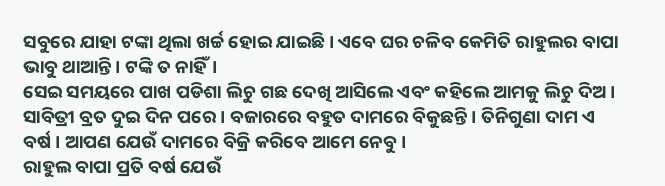ସବୁରେ ଯାହା ଟଙ୍କା ଥିଲା ଖର୍ଚ୍ଚ ହୋଇ ଯାଇଛି। ଏବେ ଘର ଚଳିବ କେମିତି ରାହୁଲର ବାପା ଭାବୁ ଥାଆନ୍ତି। ଟଙ୍କି ତ ନାହିଁ।
ସେଇ ସମୟରେ ପାଖ ପଡିଶା ଲିଚୁ ଗଛ ଦେଖି ଆସିଲେ ଏବଂ କହିଲେ ଆମକୁ ଲିଚୁ ଦିଅ । ସାବିତ୍ରୀ ବ୍ରତ ଦୁଇ ଦିନ ପରେ। ବଜାରରେ ବହୁତ ଦାମରେ ବିକୁଛନ୍ତି। ତିନିଗୁଣା ଦାମ ଏ ବର୍ଷ । ଆପଣ ଯେଉଁ ଦାମରେ ବିକ୍ରି କରିବେ ଆମେ ନେବୁ।
ରାହୁଲ ବାପା ପ୍ରତି ବର୍ଷ ଯେଉଁ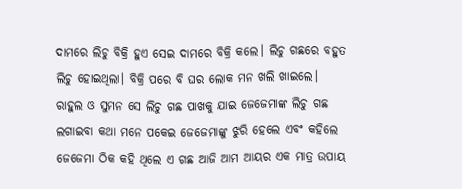ଦାମରେ ଲିଚୁ ବିକ୍ରି ହୁଏ ସେଇ ଦାମରେ ବିକ୍ରି କଲେ। ଲିଚୁ ଗଛରେ ବହୁତ ଲିଚୁ ହୋଇଥିଲା। ବିକ୍ରି ପରେ ବି ଘର ଲୋକ ମନ ଖଲି ଖାଇଲେ।
ରାହୁଲ ଓ ସୁମନ ସେ ଲିଚୁ ଗଛ ପାଖକୁ ଯାଇ ଜେଜେମାଙ୍କ ଲିଚୁ ଗଛ ଲଗାଇବା କଥା ମନେ ପକେଇ ଜେଜେମାଙ୍କୁ ଝୁରି ହେଲେ ଏବଂ କହିଲେ ଜେଜେମା ଠିକ କହି ଥିଲେ ଏ ଗଛ ଆଜି ଆମ ଆୟର ଏକ ମାତ୍ର ଉପାୟ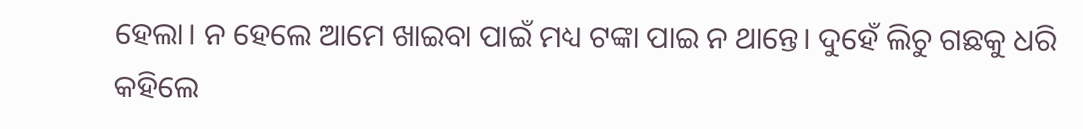ହେଲା। ନ ହେଲେ ଆମେ ଖାଇବା ପାଇଁ ମଧ୍ୟ ଟଙ୍କା ପାଇ ନ ଥାନ୍ତେ। ଦୁହେଁ ଲିଚୁ ଗଛକୁ ଧରି କହିଲେ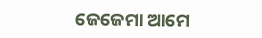ଜେଜେମା ଆମେ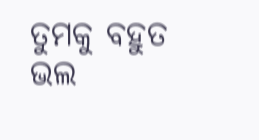ତୁମକୁ ବହୁତ ଭଲ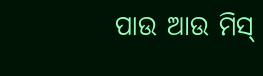ପାଉ ଆଉ ମିସ୍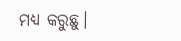ମଧ୍ୟ କରୁଛୁ।